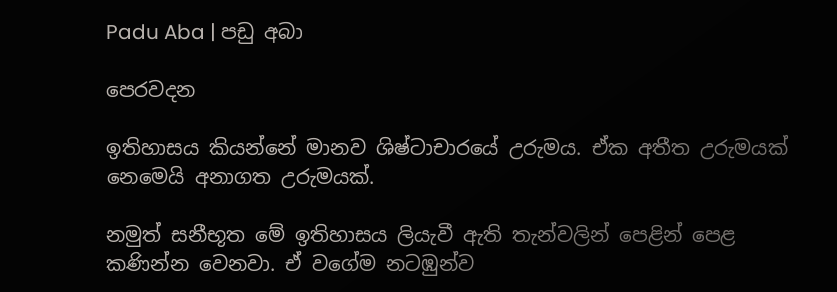Padu Aba | පඩු අබා

පෙරවදන

ඉතිහාසය කියන්නේ මානව ශිෂ්ටාචාරයේ උරුමය. ඒක අතීත උරුමයක් නෙමෙයි අනාගත උරුමයක්.

නමුත් සනීභූත මේ ඉතිහාසය ලියැවී ඇති තැන්වලින් පෙළින් පෙළ කණින්න වෙනවා. ඒ වගේම නටඹුන්ව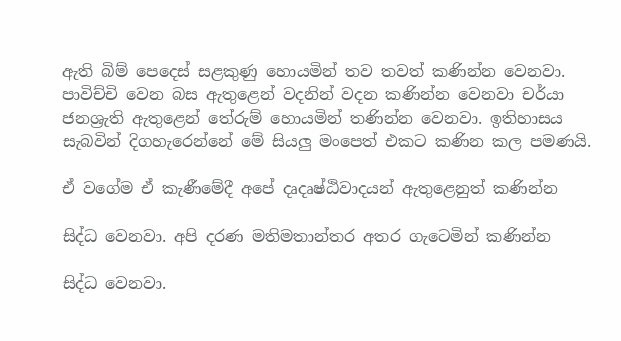ඇති බිම් පෙදෙස් සළකුණු හොයමින් තව තවත් කණින්න වෙනවා. පාවිච්චි වෙන බස ඇතුළෙන් වදනින් වදන කණින්න වෙනවා චර්යා ජනශ්‍රැති ඇතුළෙන් තේරුම් හොයමින් තණින්න වෙනවා. ඉතිහාසය සැබවින් දිගහැරෙන්නේ මේ සියලු මංපෙත් එකට කණින කල පමණයි.

ඒ වගේම ඒ කැණීමේදී අපේ දෘදෘෂ්ඨිවාදයන් ඇතුළෙනුත් කණින්න

සිද්ධ වෙනවා. අපි දරණ මතිමතාන්තර අතර ගැටෙමින් කණින්න

සිද්ධ වෙනවා.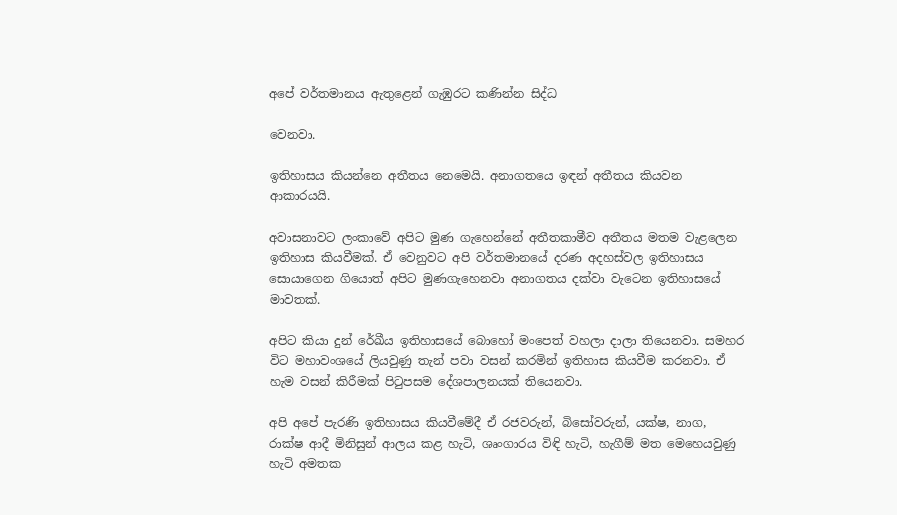අපේ වර්තමානය ඇතුළෙන් ගැඹුරට කණින්න සිද්ධ

වෙනවා.

ඉතිහාසය කියන්නෙ අතීතය නෙමෙයි. අනාගතයෙ ඉඳන් අතීතය කියවන ආකාරයයි.

අවාසනාවට ලංකාවේ අපිට මුණ ගැහෙන්නේ අතීතකාමීව අතීතය මතම වැළලෙන ඉතිහාස කියවීමක්. ඒ වෙනුවට අපි වර්තමානයේ දරණ අදහස්වල ඉතිහාසය සොයාගෙන ගියොත් අපිට මුණගැහෙනවා අනාගතය දක්වා වැටෙන ඉතිහාසයේ මාවතක්.

අපිට කියා දුන් රේඛීය ඉතිහාසයේ බොහෝ මංපෙත් වහලා දාලා තියෙනවා. සමහර විට මහාවංශයේ ලියවුණු තැන් පවා වසන් කරමින් ඉතිහාස කියවීම කරනවා. ඒ හැම වසන් කිරීමක් පිටුපසම දේශපාලනයක් තියෙනවා.

අපි අපේ පැරණි ඉතිහාසය කියවීමේදී ඒ රජවරුන්, බිසෝවරුන්, යක්ෂ, නාග, රාක්ෂ ආදී මිනිසුන් ආලය කළ හැටි, ශෘංගාරය විඳි හැටි, හැගීම් මත මෙහෙයවුණු හැටි අමතක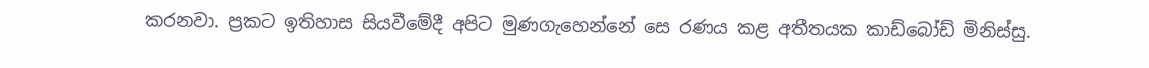කරනවා. ප්‍රකට ඉතිහාස සියවීමේදී අපිට මුණගැහෙන්නේ සෙ රණය කළ අතීතයක කාඩ්බෝඩ් මිනිස්සු.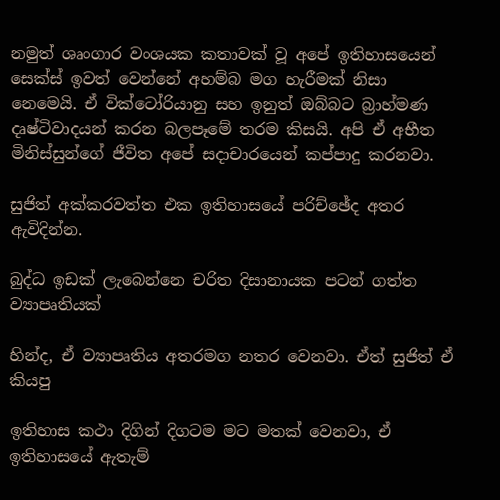නමුත් ශෘංගාර වංශයක කතාවක් වූ අපේ ඉතිහාසයෙන් සෙක්ස් ඉවත් වෙන්නේ අහම්බ මග හැරීමක් නිසා නෙමෙයි. ඒ වික්ටෝරියානු සහ ඉනුත් ඔබ්බට බ්‍රාහ්මණ දෘෂ්ටිවාදයන් කරන බලපෑමේ තරම කිසයි. අපි ඒ අභීත මිනිස්සුන්ගේ ජීවිත අපේ සදාචාරයෙන් කප්පාදු කරනවා.

සුජිත් අක්කරවත්ත එක ඉතිහාසයේ පරිච්ඡේද අතර ඇවිදින්න.

බුද්ධ ඉඩක් ලැබෙන්නෙ චරිත දිසානායක පටන් ගත්ත ව්‍යාපෘතියක්

හින්ද, ඒ ව්‍යාපෘතිය අතරමග නතර වෙනවා. ඒත් සුජිත් ඒ කියපු

ඉතිහාස කථා දිගින් දිගටම මට මතක් වෙනවා, ඒ ඉතිහාසයේ ඇතැම්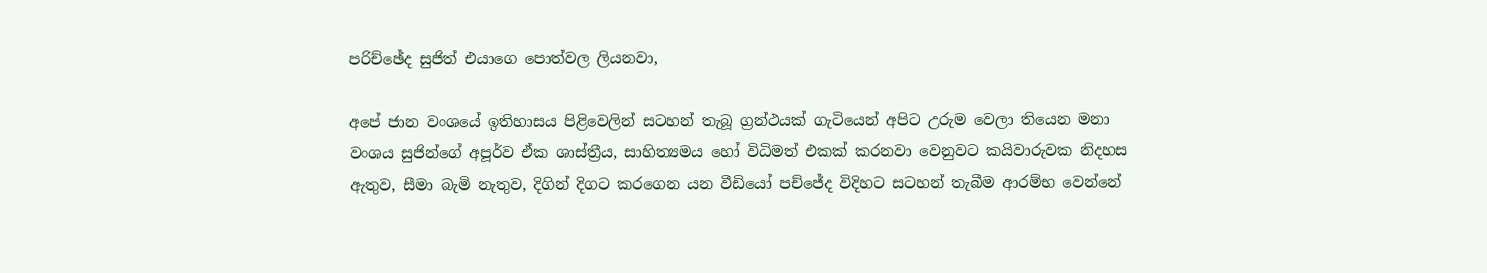පරිච්ඡේද සුජිත් එයාගෙ පොත්වල ලියනවා,

අපේ ජාන වංශයේ ඉතිහාසය පිළිවෙලින් සටහන් තැබූ ග්‍රන්ථයක් ගැටියෙන් අපිට උරුම වෙලා තියෙන මනා වංශය සුජින්ගේ අපූර්ව ඒක ශාස්ත්‍රීය, සාහිත්‍යමය හෝ විධිමත් එකක් කරනවා වෙනුවට කයිවාරුවක නිදහස ඇතුව, සීමා බැමි නැතුව, දිගින් දිගට කරගෙන යන වීඩියෝ පච්ජේද විදිහට සටහන් තැබීම ආරම්භ වෙන්නේ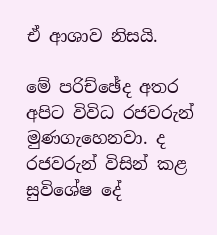ඒ ආශාව නිසයි.

මේ පරිච්ඡේද අතර අපිට විවිධ රජවරුන් මුණගැහෙනවා. ද රජවරුන් විසින් කළ සුවිශේෂ දේ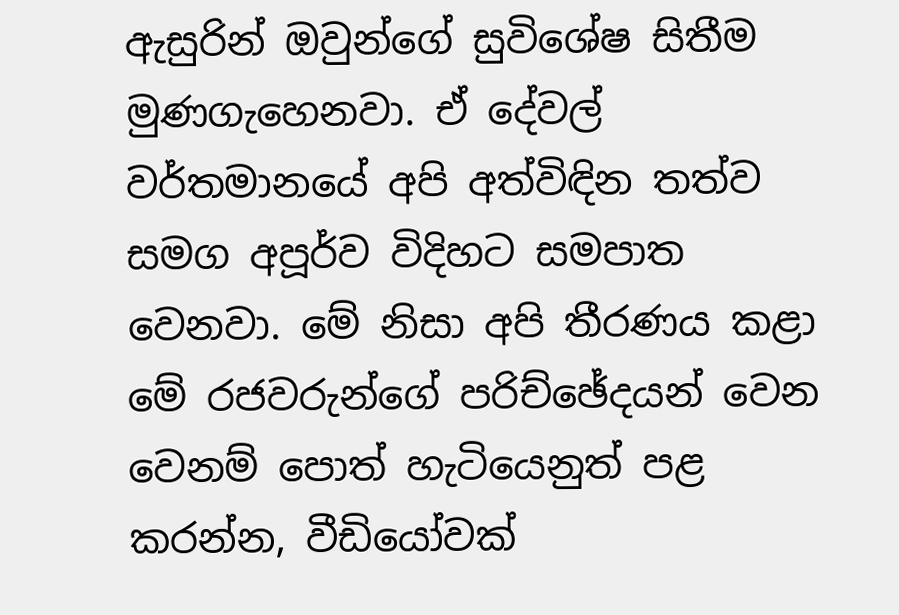ඇසුරින් ඔවුන්ගේ සුවිශේෂ සිතීම මුණගැහෙනවා. ඒ දේවල් වර්තමානයේ අපි අත්විඳින තත්ව සමග අපූර්ව විදිහට සමපාත වෙනවා. මේ නිසා අපි තීරණය කළා මේ රජවරුන්ගේ පරිච්ඡේදයන් වෙන වෙනම් පොත් හැටියෙනුත් පළ කරන්න, වීඩියෝවක්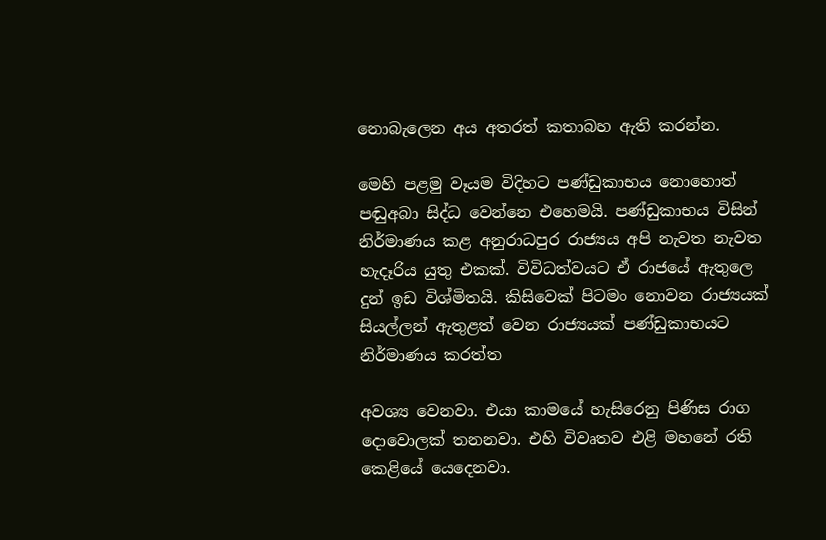නොබැලෙන අය අතරත් කතාබහ ඇති කරන්න.

මෙහි පළමු වෑයම විදිහට පණ්ඩුකාභය නොහොත් පඬුඅබා සිද්ධ වෙන්නෙ එහෙමයි. පණ්ඩුකාභය විසින් නිර්මාණය කළ අනුරාධපුර රාජ්‍යය අපි නැවත නැවත හැදෑරිය යුතු එකක්. විවිධත්වයට ඒ රාජයේ ඇතුලෙ දුන් ඉඩ විශ්මිතයි. කිසිවෙක් පිටමං නොවන රාජ්‍යයක් සියල්ලන් ඇතුළත් වෙන රාජ්‍යයක් පණ්ඩුකාභයට නිර්මාණය කරත්ත

අවශ්‍ය වෙනවා. එයා කාමයේ හැසිරෙනු පිණිස රාග දොවොලක් තනනවා. එහි විවෘතව එළි මහනේ රති කෙළියේ යෙදෙනවා.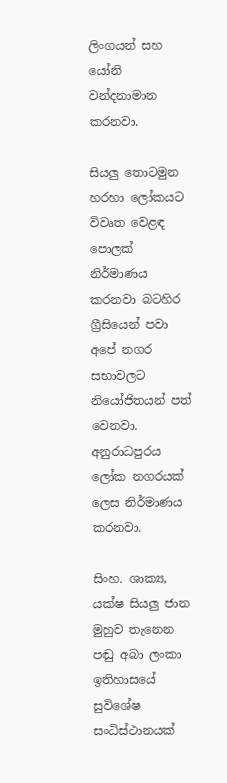ලිංගයන් සහ යෝනි වන්දනාමාන කරනවා.

සියලු තොටමුන හරහා ලෝකයට විවෘත වෙළඳ පොලක් නිර්මාණය කරනවා බටහිර ග්‍රීසියෙන් පවා අපේ නගර සභාවලට නියෝජිතයන් පත් වෙනවා. අනුරාධපුරය ලෝක නගරයක් ලෙස නිර්මාණය කරනවා.

සිංහ. ශාක්‍ය, යක්ෂ සියලු ජාන මුහුව තැනෙන පඬු අබා ලංකා ඉතිහාසයේ සුවිශේෂ සංධිස්ථානයක්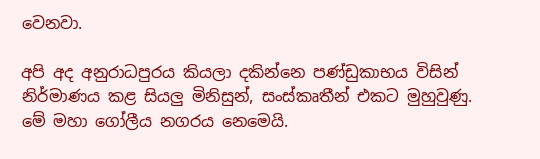වෙනවා.

අපි අද අනුරාධපුරය කියලා දකින්නෙ පණ්ඩුකාභය විසින් නිර්මාණය කළ සියලු මිනිසුන්, සංස්කෘතීන් එකට මුහුවුණු. මේ මහා ගෝලීය නගරය නෙමෙයි.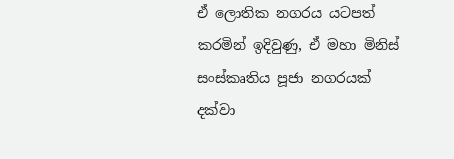ඒ ලොතික නගරය යටපත් කරමින් ඉදිවුණු, ඒ මහා මිනිස් සංස්කෘතිය පූජා නගරයක් දක්වා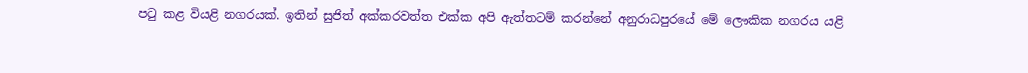පටු කළ වියළි නගරයක්. ඉතින් සුජිත් අක්කරවත්ත එක්ක අපි ඇත්තටම් කරන්නේ අනුරාධපුරයේ මේ ලෞකික නගරය යළි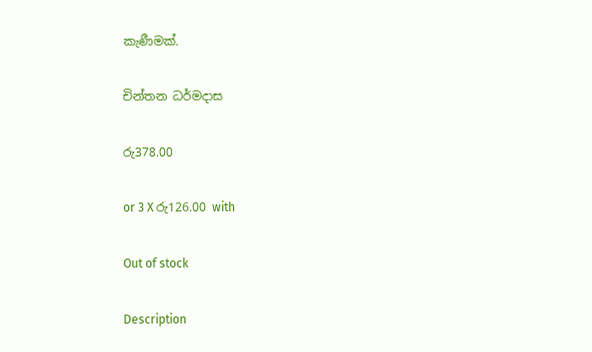කැණීමක්.

චින්තන ධර්මදාස

රු378.00

or 3 X රු126.00 with

Out of stock

Description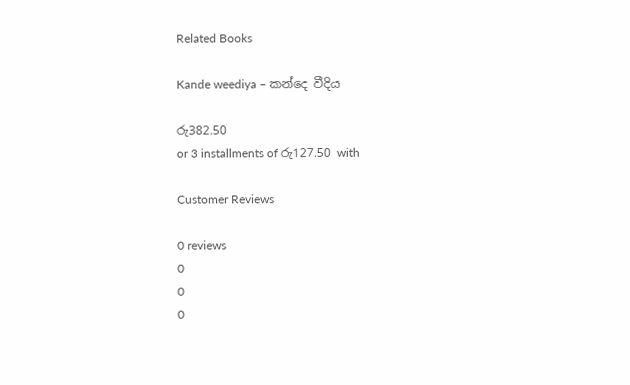Related Books

Kande weediya – කන්දෙ වීදිය

රු382.50
or 3 installments of රු127.50 with

Customer Reviews

0 reviews
0
0
0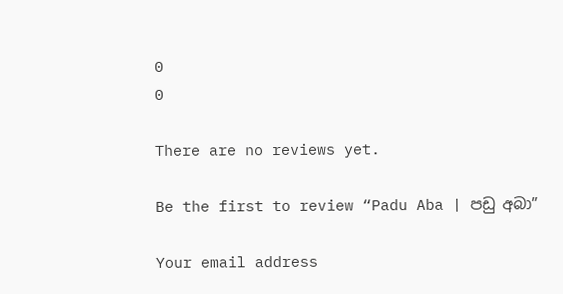0
0

There are no reviews yet.

Be the first to review “Padu Aba | පඩු අබා”

Your email address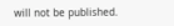will not be published.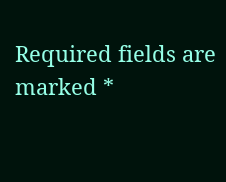Required fields are marked *